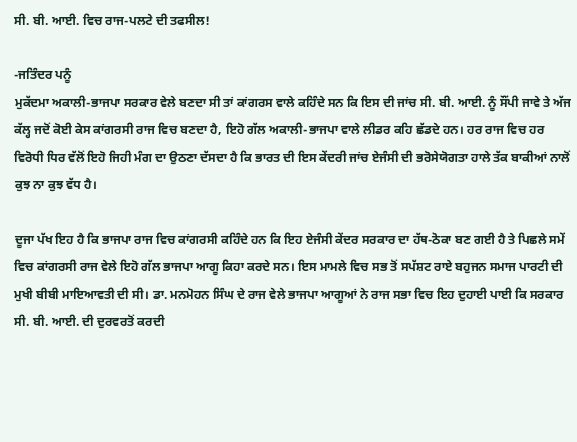ਸੀ. ਬੀ. ਆਈ. ਵਿਚ ਰਾਜ-ਪਲਟੇ ਦੀ ਤਫਸੀਲ!

-ਜਤਿੰਦਰ ਪਨੂੰ
ਮੁਕੱਦਮਾ ਅਕਾਲੀ-ਭਾਜਪਾ ਸਰਕਾਰ ਵੇਲੇ ਬਣਦਾ ਸੀ ਤਾਂ ਕਾਂਗਰਸ ਵਾਲੇ ਕਹਿੰਦੇ ਸਨ ਕਿ ਇਸ ਦੀ ਜਾਂਚ ਸੀ. ਬੀ. ਆਈ. ਨੂੰ ਸੌਂਪੀ ਜਾਵੇ ਤੇ ਅੱਜ ਕੱਲ੍ਹ ਜਦੋਂ ਕੋਈ ਕੇਸ ਕਾਂਗਰਸੀ ਰਾਜ ਵਿਚ ਬਣਦਾ ਹੈ, ਇਹੋ ਗੱਲ ਅਕਾਲੀ-ਭਾਜਪਾ ਵਾਲੇ ਲੀਡਰ ਕਹਿ ਛੱਡਦੇ ਹਨ। ਹਰ ਰਾਜ ਵਿਚ ਹਰ ਵਿਰੋਧੀ ਧਿਰ ਵੱਲੋਂ ਇਹੋ ਜਿਹੀ ਮੰਗ ਦਾ ਉਠਣਾ ਦੱਸਦਾ ਹੈ ਕਿ ਭਾਰਤ ਦੀ ਇਸ ਕੇਂਦਰੀ ਜਾਂਚ ਏਜੰਸੀ ਦੀ ਭਰੋਸੇਯੋਗਤਾ ਹਾਲੇ ਤੱਕ ਬਾਕੀਆਂ ਨਾਲੋਂ ਕੁਝ ਨਾ ਕੁਝ ਵੱਧ ਹੈ।

ਦੂਜਾ ਪੱਖ ਇਹ ਹੈ ਕਿ ਭਾਜਪਾ ਰਾਜ ਵਿਚ ਕਾਂਗਰਸੀ ਕਹਿੰਦੇ ਹਨ ਕਿ ਇਹ ਏਜੰਸੀ ਕੇਂਦਰ ਸਰਕਾਰ ਦਾ ਹੱਥ-ਠੋਕਾ ਬਣ ਗਈ ਹੈ ਤੇ ਪਿਛਲੇ ਸਮੇਂ ਵਿਚ ਕਾਂਗਰਸੀ ਰਾਜ ਵੇਲੇ ਇਹੋ ਗੱਲ ਭਾਜਪਾ ਆਗੂ ਕਿਹਾ ਕਰਦੇ ਸਨ। ਇਸ ਮਾਮਲੇ ਵਿਚ ਸਭ ਤੋਂ ਸਪੱਸ਼ਟ ਰਾਏ ਬਹੁਜਨ ਸਮਾਜ ਪਾਰਟੀ ਦੀ ਮੁਖੀ ਬੀਬੀ ਮਾਇਆਵਤੀ ਦੀ ਸੀ। ਡਾ. ਮਨਮੋਹਨ ਸਿੰਘ ਦੇ ਰਾਜ ਵੇਲੇ ਭਾਜਪਾ ਆਗੂਆਂ ਨੇ ਰਾਜ ਸਭਾ ਵਿਚ ਇਹ ਦੁਹਾਈ ਪਾਈ ਕਿ ਸਰਕਾਰ ਸੀ. ਬੀ. ਆਈ. ਦੀ ਦੁਰਵਰਤੋਂ ਕਰਦੀ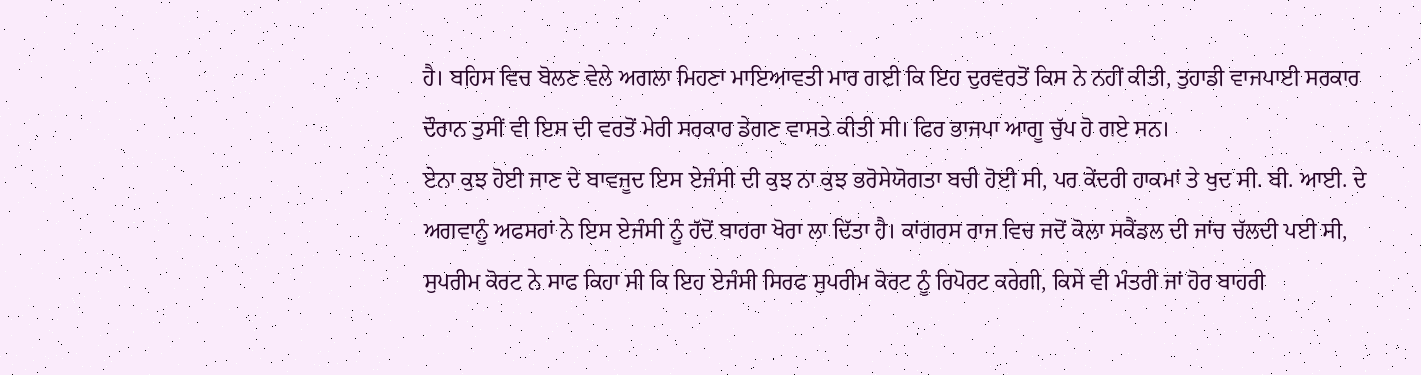ਹੈ। ਬਹਿਸ ਵਿਚ ਬੋਲਣ ਵੇਲੇ ਅਗਲਾ ਮਿਹਣਾ ਮਾਇਆਵਤੀ ਮਾਰ ਗਈ ਕਿ ਇਹ ਦੁਰਵਰਤੋਂ ਕਿਸ ਨੇ ਨਹੀਂ ਕੀਤੀ, ਤੁਹਾਡੀ ਵਾਜਪਾਈ ਸਰਕਾਰ ਦੌਰਾਨ ਤੁਸੀਂ ਵੀ ਇਸ ਦੀ ਵਰਤੋਂ ਮੇਰੀ ਸਰਕਾਰ ਡੇਗਣ ਵਾਸਤੇ ਕੀਤੀ ਸੀ। ਫਿਰ ਭਾਜਪਾ ਆਗੂ ਚੁੱਪ ਹੋ ਗਏ ਸਨ।
ਏਨਾ ਕੁਝ ਹੋਈ ਜਾਣ ਦੇ ਬਾਵਜੂਦ ਇਸ ਏਜੰਸੀ ਦੀ ਕੁਝ ਨਾ ਕੁਝ ਭਰੋਸੇਯੋਗਤਾ ਬਚੀ ਹੋਈ ਸੀ, ਪਰ ਕੇਂਦਰੀ ਹਾਕਮਾਂ ਤੇ ਖੁਦ ਸੀ. ਬੀ. ਆਈ. ਦੇ ਅਗਵਾਨੂੰ ਅਫਸਰਾਂ ਨੇ ਇਸ ਏਜੰਸੀ ਨੂੰ ਹੱਦੋਂ ਬਾਹਰਾ ਖੋਰਾ ਲਾ ਦਿੱਤਾ ਹੈ। ਕਾਂਗਰਸ ਰਾਜ ਵਿਚ ਜਦੋਂ ਕੋਲਾ ਸਕੈਂਡਲ ਦੀ ਜਾਂਚ ਚੱਲਦੀ ਪਈ ਸੀ, ਸੁਪਰੀਮ ਕੋਰਟ ਨੇ ਸਾਫ ਕਿਹਾ ਸੀ ਕਿ ਇਹ ਏਜੰਸੀ ਸਿਰਫ ਸੁਪਰੀਮ ਕੋਰਟ ਨੂੰ ਰਿਪੋਰਟ ਕਰੇਗੀ, ਕਿਸੇ ਵੀ ਮੰਤਰੀ ਜਾਂ ਹੋਰ ਬਾਹਰੀ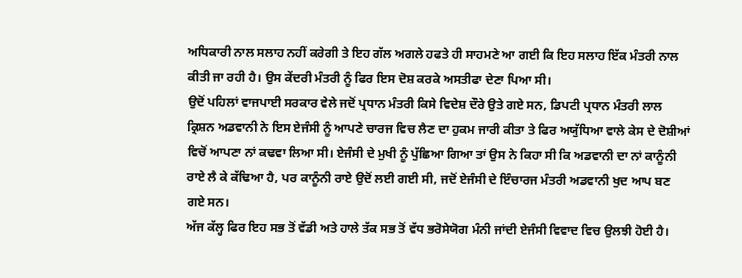ਅਧਿਕਾਰੀ ਨਾਲ ਸਲਾਹ ਨਹੀਂ ਕਰੇਗੀ ਤੇ ਇਹ ਗੱਲ ਅਗਲੇ ਹਫਤੇ ਹੀ ਸਾਹਮਣੇ ਆ ਗਈ ਕਿ ਇਹ ਸਲਾਹ ਇੱਕ ਮੰਤਰੀ ਨਾਲ ਕੀਤੀ ਜਾ ਰਹੀ ਹੈ। ਉਸ ਕੇਂਦਰੀ ਮੰਤਰੀ ਨੂੰ ਫਿਰ ਇਸ ਦੋਸ਼ ਕਰਕੇ ਅਸਤੀਫਾ ਦੇਣਾ ਪਿਆ ਸੀ।
ਉਦੋਂ ਪਹਿਲਾਂ ਵਾਜਪਾਈ ਸਰਕਾਰ ਵੇਲੇ ਜਦੋਂ ਪ੍ਰਧਾਨ ਮੰਤਰੀ ਕਿਸੇ ਵਿਦੇਸ਼ ਦੌਰੇ ਉਤੇ ਗਏ ਸਨ, ਡਿਪਟੀ ਪ੍ਰਧਾਨ ਮੰਤਰੀ ਲਾਲ ਕ੍ਰਿਸ਼ਨ ਅਡਵਾਨੀ ਨੇ ਇਸ ਏਜੰਸੀ ਨੂੰ ਆਪਣੇ ਚਾਰਜ ਵਿਚ ਲੈਣ ਦਾ ਹੁਕਮ ਜਾਰੀ ਕੀਤਾ ਤੇ ਫਿਰ ਅਯੁੱਧਿਆ ਵਾਲੇ ਕੇਸ ਦੇ ਦੋਸ਼ੀਆਂ ਵਿਚੋਂ ਆਪਣਾ ਨਾਂ ਕਢਵਾ ਲਿਆ ਸੀ। ਏਜੰਸੀ ਦੇ ਮੁਖੀ ਨੂੰ ਪੁੱਛਿਆ ਗਿਆ ਤਾਂ ਉਸ ਨੇ ਕਿਹਾ ਸੀ ਕਿ ਅਡਵਾਨੀ ਦਾ ਨਾਂ ਕਾਨੂੰਨੀ ਰਾਏ ਲੈ ਕੇ ਕੱਢਿਆ ਹੈ, ਪਰ ਕਾਨੂੰਨੀ ਰਾਏ ਉਦੋਂ ਲਈ ਗਈ ਸੀ, ਜਦੋਂ ਏਜੰਸੀ ਦੇ ਇੰਚਾਰਜ ਮੰਤਰੀ ਅਡਵਾਨੀ ਖੁਦ ਆਪ ਬਣ ਗਏ ਸਨ।
ਅੱਜ ਕੱਲ੍ਹ ਫਿਰ ਇਹ ਸਭ ਤੋਂ ਵੱਡੀ ਅਤੇ ਹਾਲੇ ਤੱਕ ਸਭ ਤੋਂ ਵੱਧ ਭਰੋਸੇਯੋਗ ਮੰਨੀ ਜਾਂਦੀ ਏਜੰਸੀ ਵਿਵਾਦ ਵਿਚ ਉਲਝੀ ਹੋਈ ਹੈ।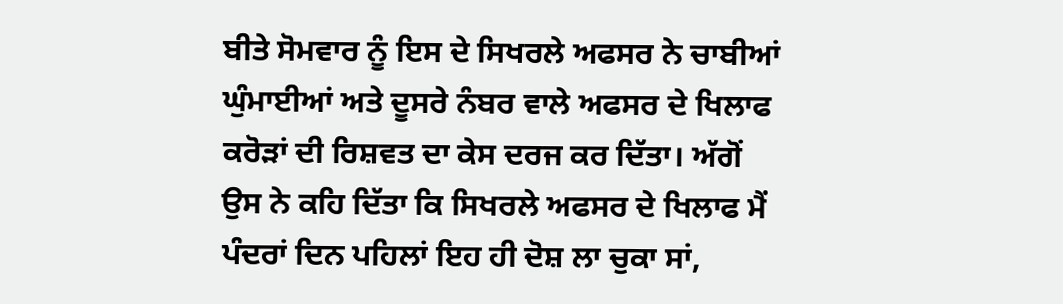ਬੀਤੇ ਸੋਮਵਾਰ ਨੂੰ ਇਸ ਦੇ ਸਿਖਰਲੇ ਅਫਸਰ ਨੇ ਚਾਬੀਆਂ ਘੁੰਮਾਈਆਂ ਅਤੇ ਦੂਸਰੇ ਨੰਬਰ ਵਾਲੇ ਅਫਸਰ ਦੇ ਖਿਲਾਫ ਕਰੋੜਾਂ ਦੀ ਰਿਸ਼ਵਤ ਦਾ ਕੇਸ ਦਰਜ ਕਰ ਦਿੱਤਾ। ਅੱਗੋਂ ਉਸ ਨੇ ਕਹਿ ਦਿੱਤਾ ਕਿ ਸਿਖਰਲੇ ਅਫਸਰ ਦੇ ਖਿਲਾਫ ਮੈਂ ਪੰਦਰਾਂ ਦਿਨ ਪਹਿਲਾਂ ਇਹ ਹੀ ਦੋਸ਼ ਲਾ ਚੁਕਾ ਸਾਂ,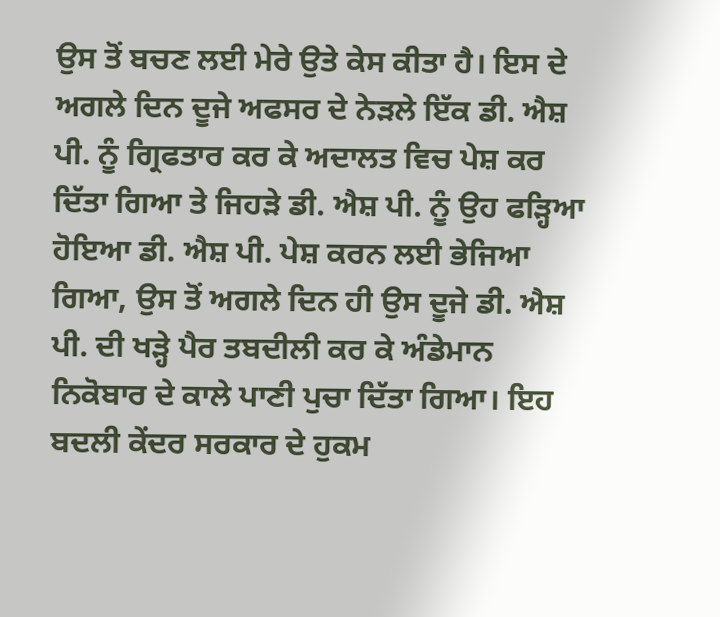ਉਸ ਤੋਂ ਬਚਣ ਲਈ ਮੇਰੇ ਉਤੇ ਕੇਸ ਕੀਤਾ ਹੈ। ਇਸ ਦੇ ਅਗਲੇ ਦਿਨ ਦੂਜੇ ਅਫਸਰ ਦੇ ਨੇੜਲੇ ਇੱਕ ਡੀ. ਐਸ਼ ਪੀ. ਨੂੰ ਗ੍ਰਿਫਤਾਰ ਕਰ ਕੇ ਅਦਾਲਤ ਵਿਚ ਪੇਸ਼ ਕਰ ਦਿੱਤਾ ਗਿਆ ਤੇ ਜਿਹੜੇ ਡੀ. ਐਸ਼ ਪੀ. ਨੂੰ ਉਹ ਫੜ੍ਹਿਆ ਹੋਇਆ ਡੀ. ਐਸ਼ ਪੀ. ਪੇਸ਼ ਕਰਨ ਲਈ ਭੇਜਿਆ ਗਿਆ, ਉਸ ਤੋਂ ਅਗਲੇ ਦਿਨ ਹੀ ਉਸ ਦੂਜੇ ਡੀ. ਐਸ਼ ਪੀ. ਦੀ ਖੜ੍ਹੇ ਪੈਰ ਤਬਦੀਲੀ ਕਰ ਕੇ ਅੰਡੇਮਾਨ ਨਿਕੋਬਾਰ ਦੇ ਕਾਲੇ ਪਾਣੀ ਪੁਚਾ ਦਿੱਤਾ ਗਿਆ। ਇਹ ਬਦਲੀ ਕੇਂਦਰ ਸਰਕਾਰ ਦੇ ਹੁਕਮ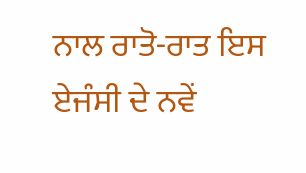ਨਾਲ ਰਾਤੋ-ਰਾਤ ਇਸ ਏਜੰਸੀ ਦੇ ਨਵੇਂ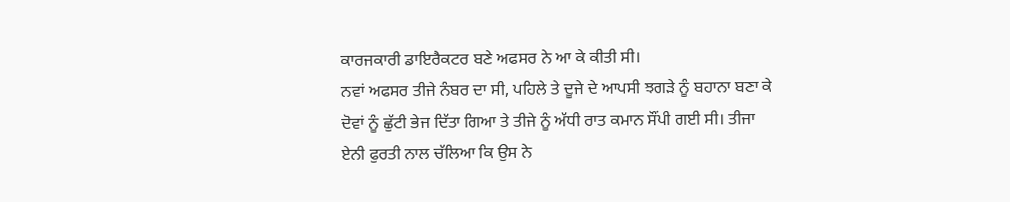ਕਾਰਜਕਾਰੀ ਡਾਇਰੈਕਟਰ ਬਣੇ ਅਫਸਰ ਨੇ ਆ ਕੇ ਕੀਤੀ ਸੀ।
ਨਵਾਂ ਅਫਸਰ ਤੀਜੇ ਨੰਬਰ ਦਾ ਸੀ, ਪਹਿਲੇ ਤੇ ਦੂਜੇ ਦੇ ਆਪਸੀ ਝਗੜੇ ਨੂੰ ਬਹਾਨਾ ਬਣਾ ਕੇ ਦੋਵਾਂ ਨੂੰ ਛੁੱਟੀ ਭੇਜ ਦਿੱਤਾ ਗਿਆ ਤੇ ਤੀਜੇ ਨੂੰ ਅੱਧੀ ਰਾਤ ਕਮਾਨ ਸੌਂਪੀ ਗਈ ਸੀ। ਤੀਜਾ ਏਨੀ ਫੁਰਤੀ ਨਾਲ ਚੱਲਿਆ ਕਿ ਉਸ ਨੇ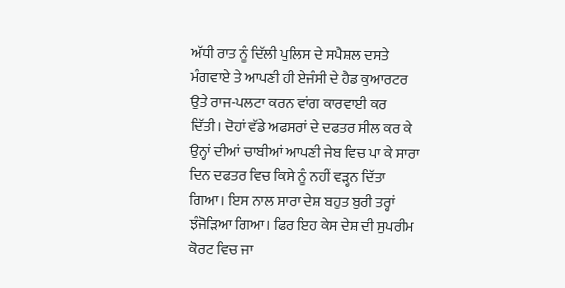ਅੱਧੀ ਰਾਤ ਨੂੰ ਦਿੱਲੀ ਪੁਲਿਸ ਦੇ ਸਪੈਸ਼ਲ ਦਸਤੇ ਮੰਗਵਾਏ ਤੇ ਆਪਣੀ ਹੀ ਏਜੰਸੀ ਦੇ ਹੈਡ ਕੁਆਰਟਰ ਉਤੇ ਰਾਜ-ਪਲਟਾ ਕਰਨ ਵਾਂਗ ਕਾਰਵਾਈ ਕਰ ਦਿੱਤੀ। ਦੋਹਾਂ ਵੱਡੇ ਅਫਸਰਾਂ ਦੇ ਦਫਤਰ ਸੀਲ ਕਰ ਕੇ ਉਨ੍ਹਾਂ ਦੀਆਂ ਚਾਬੀਆਂ ਆਪਣੀ ਜੇਬ ਵਿਚ ਪਾ ਕੇ ਸਾਰਾ ਦਿਨ ਦਫਤਰ ਵਿਚ ਕਿਸੇ ਨੂੰ ਨਹੀਂ ਵੜ੍ਹਨ ਦਿੱਤਾ ਗਿਆ। ਇਸ ਨਾਲ ਸਾਰਾ ਦੇਸ਼ ਬਹੁਤ ਬੁਰੀ ਤਰ੍ਹਾਂ ਝੰਜੋੜਿਆ ਗਿਆ। ਫਿਰ ਇਹ ਕੇਸ ਦੇਸ਼ ਦੀ ਸੁਪਰੀਮ ਕੋਰਟ ਵਿਚ ਜਾ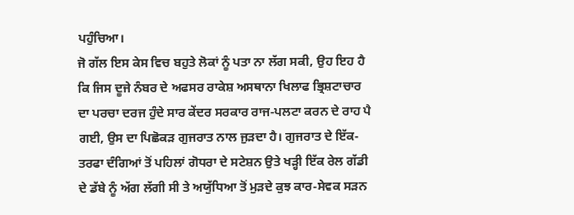ਪਹੁੰਚਿਆ।
ਜੋ ਗੱਲ ਇਸ ਕੇਸ ਵਿਚ ਬਹੁਤੇ ਲੋਕਾਂ ਨੂੰ ਪਤਾ ਨਾ ਲੱਗ ਸਕੀ, ਉਹ ਇਹ ਹੈ ਕਿ ਜਿਸ ਦੂਜੇ ਨੰਬਰ ਦੇ ਅਫਸਰ ਰਾਕੇਸ਼ ਅਸਥਾਨਾ ਖਿਲਾਫ ਭ੍ਰਿਸ਼ਟਾਚਾਰ ਦਾ ਪਰਚਾ ਦਰਜ ਹੁੰਦੇ ਸਾਰ ਕੇਂਦਰ ਸਰਕਾਰ ਰਾਜ-ਪਲਟਾ ਕਰਨ ਦੇ ਰਾਹ ਪੈ ਗਈ, ਉਸ ਦਾ ਪਿਛੋਕੜ ਗੁਜਰਾਤ ਨਾਲ ਜੁੜਦਾ ਹੈ। ਗੁਜਰਾਤ ਦੇ ਇੱਕ-ਤਰਫਾ ਦੰਗਿਆਂ ਤੋਂ ਪਹਿਲਾਂ ਗੋਧਰਾ ਦੇ ਸਟੇਸ਼ਨ ਉਤੇ ਖੜ੍ਹੀ ਇੱਕ ਰੇਲ ਗੱਡੀ ਦੇ ਡੱਬੇ ਨੂੰ ਅੱਗ ਲੱਗੀ ਸੀ ਤੇ ਅਯੁੱਧਿਆ ਤੋਂ ਮੁੜਦੇ ਕੁਝ ਕਾਰ-ਸੇਵਕ ਸੜਨ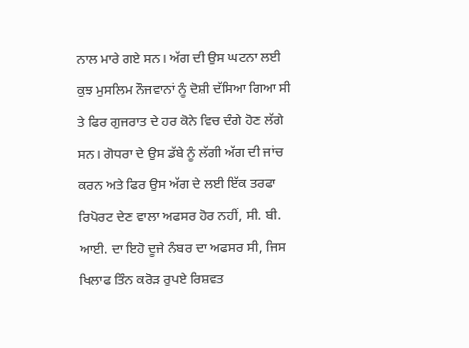ਨਾਲ ਮਾਰੇ ਗਏ ਸਨ। ਅੱਗ ਦੀ ਉਸ ਘਟਨਾ ਲਈ ਕੁਝ ਮੁਸਲਿਮ ਨੌਜਵਾਨਾਂ ਨੂੰ ਦੋਸ਼ੀ ਦੱਸਿਆ ਗਿਆ ਸੀ ਤੇ ਫਿਰ ਗੁਜਰਾਤ ਦੇ ਹਰ ਕੋਨੇ ਵਿਚ ਦੰਗੇ ਹੋਣ ਲੱਗੇ ਸਨ। ਗੋਧਰਾ ਦੇ ਉਸ ਡੱਬੇ ਨੂੰ ਲੱਗੀ ਅੱਗ ਦੀ ਜਾਂਚ ਕਰਨ ਅਤੇ ਫਿਰ ਉਸ ਅੱਗ ਦੇ ਲਈ ਇੱਕ ਤਰਫਾ ਰਿਪੋਰਟ ਦੇਣ ਵਾਲਾ ਅਫਸਰ ਹੋਰ ਨਹੀਂ, ਸੀ. ਬੀ. ਆਈ. ਦਾ ਇਹੋ ਦੂਜੇ ਨੰਬਰ ਦਾ ਅਫਸਰ ਸੀ, ਜਿਸ ਖਿਲਾਫ ਤਿੰਨ ਕਰੋੜ ਰੁਪਏ ਰਿਸ਼ਵਤ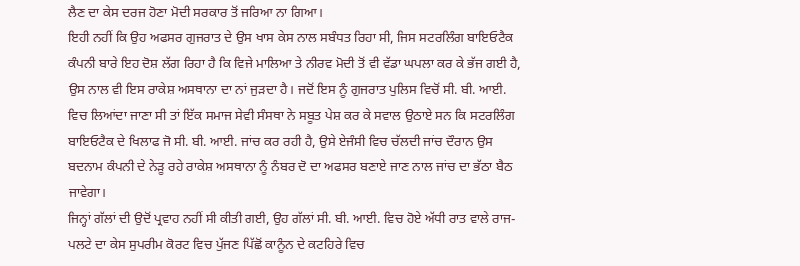ਲੈਣ ਦਾ ਕੇਸ ਦਰਜ ਹੋਣਾ ਮੋਦੀ ਸਰਕਾਰ ਤੋਂ ਜਰਿਆ ਨਾ ਗਿਆ।
ਇਹੀ ਨਹੀਂ ਕਿ ਉਹ ਅਫਸਰ ਗੁਜਰਾਤ ਦੇ ਉਸ ਖਾਸ ਕੇਸ ਨਾਲ ਸਬੰਧਤ ਰਿਹਾ ਸੀ, ਜਿਸ ਸਟਰਲਿੰਗ ਬਾਇਓਟੈਕ ਕੰਪਨੀ ਬਾਰੇ ਇਹ ਦੋਸ਼ ਲੱਗ ਰਿਹਾ ਹੈ ਕਿ ਵਿਜੇ ਮਾਲਿਆ ਤੇ ਨੀਰਵ ਮੋਦੀ ਤੋਂ ਵੀ ਵੱਡਾ ਘਪਲਾ ਕਰ ਕੇ ਭੱਜ ਗਈ ਹੈ, ਉਸ ਨਾਲ ਵੀ ਇਸ ਰਾਕੇਸ਼ ਅਸਥਾਨਾ ਦਾ ਨਾਂ ਜੁੜਦਾ ਹੈ। ਜਦੋਂ ਇਸ ਨੂੰ ਗੁਜਰਾਤ ਪੁਲਿਸ ਵਿਚੋਂ ਸੀ. ਬੀ. ਆਈ. ਵਿਚ ਲਿਆਂਦਾ ਜਾਣਾ ਸੀ ਤਾਂ ਇੱਕ ਸਮਾਜ ਸੇਵੀ ਸੰਸਥਾ ਨੇ ਸਬੂਤ ਪੇਸ਼ ਕਰ ਕੇ ਸਵਾਲ ਉਠਾਏ ਸਨ ਕਿ ਸਟਰਲਿੰਗ ਬਾਇਓਟੈਕ ਦੇ ਖਿਲਾਫ ਜੋ ਸੀ. ਬੀ. ਆਈ. ਜਾਂਚ ਕਰ ਰਹੀ ਹੈ, ਉਸੇ ਏਜੰਸੀ ਵਿਚ ਚੱਲਦੀ ਜਾਂਚ ਦੌਰਾਨ ਉਸ ਬਦਨਾਮ ਕੰਪਨੀ ਦੇ ਨੇੜੂ ਰਹੇ ਰਾਕੇਸ਼ ਅਸਥਾਨਾ ਨੂੰ ਨੰਬਰ ਦੋ ਦਾ ਅਫਸਰ ਬਣਾਏ ਜਾਣ ਨਾਲ ਜਾਂਚ ਦਾ ਭੱਠਾ ਬੈਠ ਜਾਵੇਗਾ।
ਜਿਨ੍ਹਾਂ ਗੱਲਾਂ ਦੀ ਉਦੋਂ ਪ੍ਰਵਾਹ ਨਹੀਂ ਸੀ ਕੀਤੀ ਗਈ, ਉਹ ਗੱਲਾਂ ਸੀ. ਬੀ. ਆਈ. ਵਿਚ ਹੋਏ ਅੱਧੀ ਰਾਤ ਵਾਲੇ ਰਾਜ-ਪਲਟੇ ਦਾ ਕੇਸ ਸੁਪਰੀਮ ਕੋਰਟ ਵਿਚ ਪੁੱਜਣ ਪਿੱਛੋਂ ਕਾਨੂੰਨ ਦੇ ਕਟਹਿਰੇ ਵਿਚ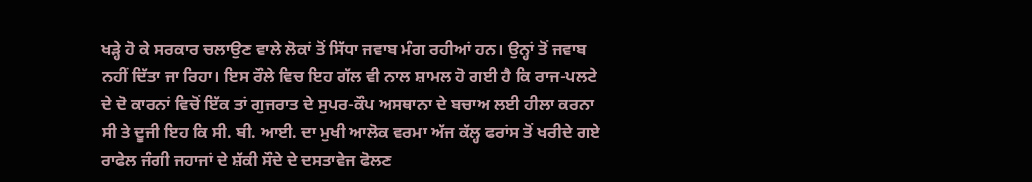ਖੜ੍ਹੇ ਹੋ ਕੇ ਸਰਕਾਰ ਚਲਾਉਣ ਵਾਲੇ ਲੋਕਾਂ ਤੋਂ ਸਿੱਧਾ ਜਵਾਬ ਮੰਗ ਰਹੀਆਂ ਹਨ। ਉਨ੍ਹਾਂ ਤੋਂ ਜਵਾਬ ਨਹੀਂ ਦਿੱਤਾ ਜਾ ਰਿਹਾ। ਇਸ ਰੌਲੇ ਵਿਚ ਇਹ ਗੱਲ ਵੀ ਨਾਲ ਸ਼ਾਮਲ ਹੋ ਗਈ ਹੈ ਕਿ ਰਾਜ-ਪਲਟੇ ਦੇ ਦੋ ਕਾਰਨਾਂ ਵਿਚੋਂ ਇੱਕ ਤਾਂ ਗੁਜਰਾਤ ਦੇ ਸੁਪਰ-ਕੌਪ ਅਸਥਾਨਾ ਦੇ ਬਚਾਅ ਲਈ ਹੀਲਾ ਕਰਨਾ ਸੀ ਤੇ ਦੂਜੀ ਇਹ ਕਿ ਸੀ. ਬੀ. ਆਈ. ਦਾ ਮੁਖੀ ਆਲੋਕ ਵਰਮਾ ਅੱਜ ਕੱਲ੍ਹ ਫਰਾਂਸ ਤੋਂ ਖਰੀਦੇ ਗਏ ਰਾਫੇਲ ਜੰਗੀ ਜਹਾਜਾਂ ਦੇ ਸ਼ੱਕੀ ਸੌਦੇ ਦੇ ਦਸਤਾਵੇਜ ਫੋਲਣ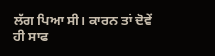ਲੱਗ ਪਿਆ ਸੀ। ਕਾਰਨ ਤਾਂ ਦੋਵੇਂ ਹੀ ਸਾਫ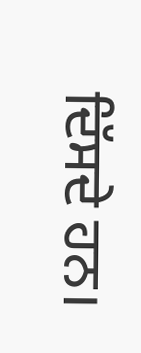ਦਿੱਸਦੇ ਹਨ।